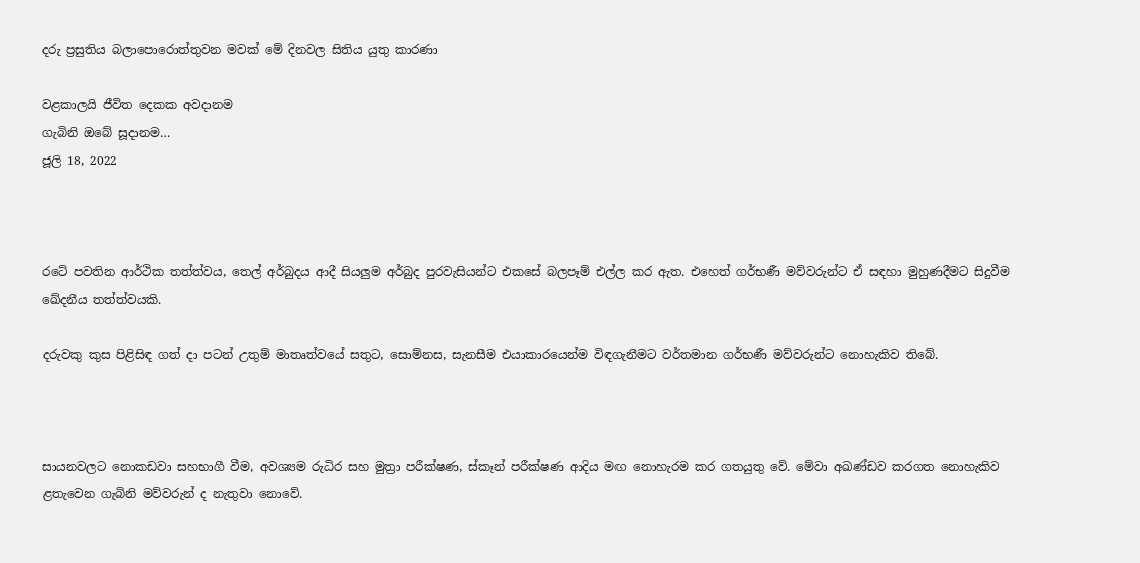දරු ප්‍රසුතිය බලාපොරොත්තුවන මවක් මේ දිනවල සිතිය යුතු කාරණා

වළකාලයි ජීවිත දෙකක අවදානම
ගැබිනි ඔබේ සූදානම…
ජූලි 18, 2022



රටේ පවතින ආර්ථික තත්ත්වය, තෙල් අර්බුදය ආදී සියලුම අර්බුද පුරවැසියන්ට එකසේ බලපෑම් එල්ල කර ඇත. එහෙත් ගර්භණී මව්වරුන්ට ඒ සඳහා මුහුණදීමට සිදුවීම ඛේදනීය තත්ත්වයකි.

දරුවකු කුස පිළිසිඳ ගත් දා පටන් උතුම් මාතෘත්වයේ සතුට, සොම්නස, සැනසීම එයාකාරයෙන්ම විඳගැනීමට වර්තමාන ගර්භණී මව්වරුන්ට නොහැකිව තිබේ.



සායනවලට නොකඩවා සහභාගී වීම, අවශ්‍යම රුධිර සහ මුත්‍රා පරීක්ෂණ, ස්කෑන් පරීක්ෂණ ආදිය මඟ නොහැරම කර ගතයුතු වේ. මේවා අඛණ්ඩව කරගත නොහැකිව ළතැවෙන ගැබිනි මව්වරුන් ද නැතුවා නොවේ.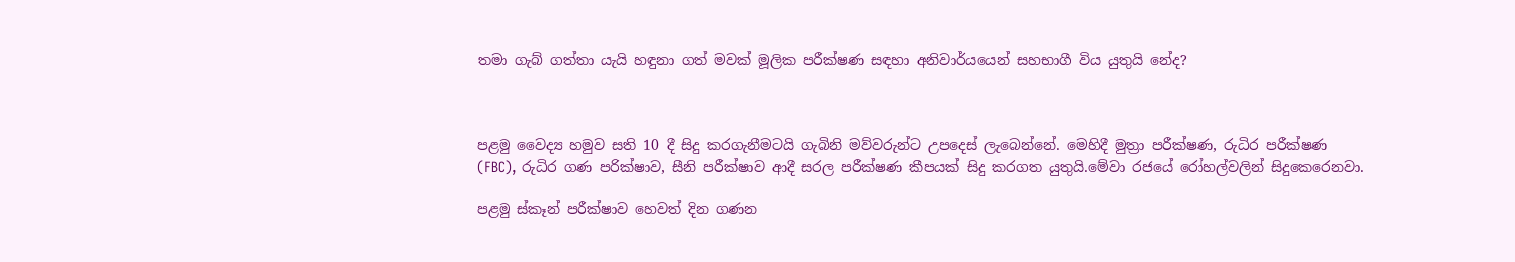තමා ගැබ් ගත්තා යැයි හඳුනා ගත් මවක් මූලික පරීක්ෂණ සඳහා අනිවාර්යයෙන් සහභාගී විය යුතුයි නේද?



පළමු වෛද්‍ය හමුව සති 10 දී සිදු කරගැනීමටයි ගැබිනි මව්වරුන්ට උපදෙස් ලැබෙන්නේ. මෙහිදී මුත්‍රා පරීක්ෂණ, රුධිර පරීක්ෂණ (FBC), රුධිර ගණ පරික්ෂාව, සීනි පරීක්ෂාව ආදී සරල පරීක්ෂණ කීපයක් සිදු කරගත යුතුයි.මේවා රජයේ රෝහල්වලින් සිදුකෙරෙනවා.

පළමු ස්කෑන් පරීක්ෂාව හෙවත් දින ගණන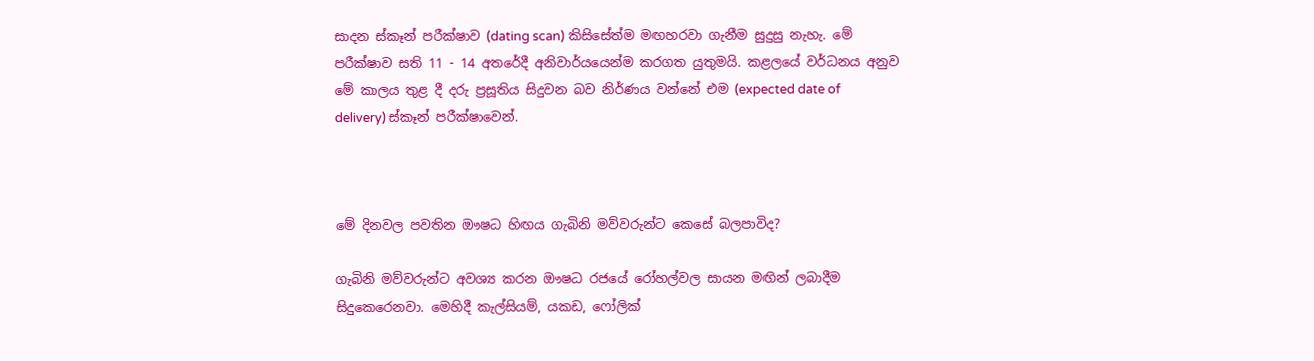සාදන ස්කෑන් පරීක්ෂාව (dating scan) කිසිසේත්ම මඟහරවා ගැනීම සුදුසු නැහැ. මේ පරීක්ෂාව සති 11 - 14 අතරේදී අනිවාර්යයෙන්ම කරගත යුතුමයි. කළලයේ වර්ධනය අනුව මේ කාලය තුළ දී දරු ප්‍රසූතිය සිදුවන බව නිර්ණය වන්නේ එම (expected date of delivery) ස්කෑන් පරීක්ෂාවෙන්.



මේ දිනවල පවතින ඖෂධ හිඟය ගැබිනි මව්වරුන්ට කෙසේ බලපාවිද?

ගැබිනි මව්වරුන්ට අවශ්‍ය කරන ඖෂධ රජයේ රෝහල්වල සායන මඟින් ලබාදීම සිදුකෙරෙනවා. මෙහිදී කැල්සියම්, යකඩ, ෆෝලික්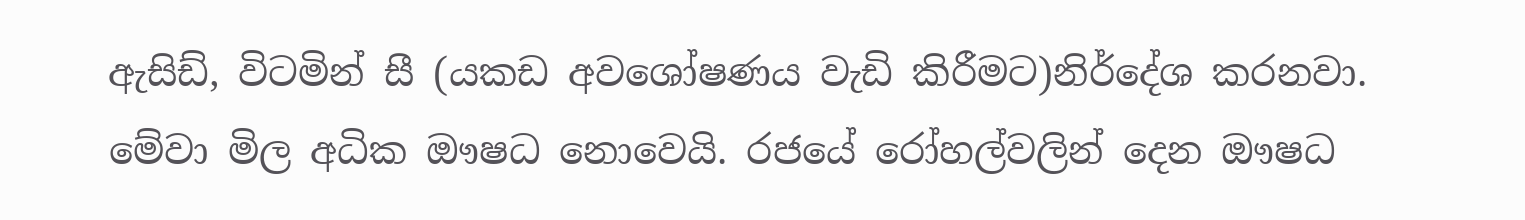ඇසිඩ්, විටමින් සී (යකඩ අවශෝෂණය වැඩි කිරීමට)නිර්දේශ කරනවා. මේවා මිල අධික ඖෂධ නොවෙයි. රජයේ රෝහල්වලින් දෙන ඖෂධ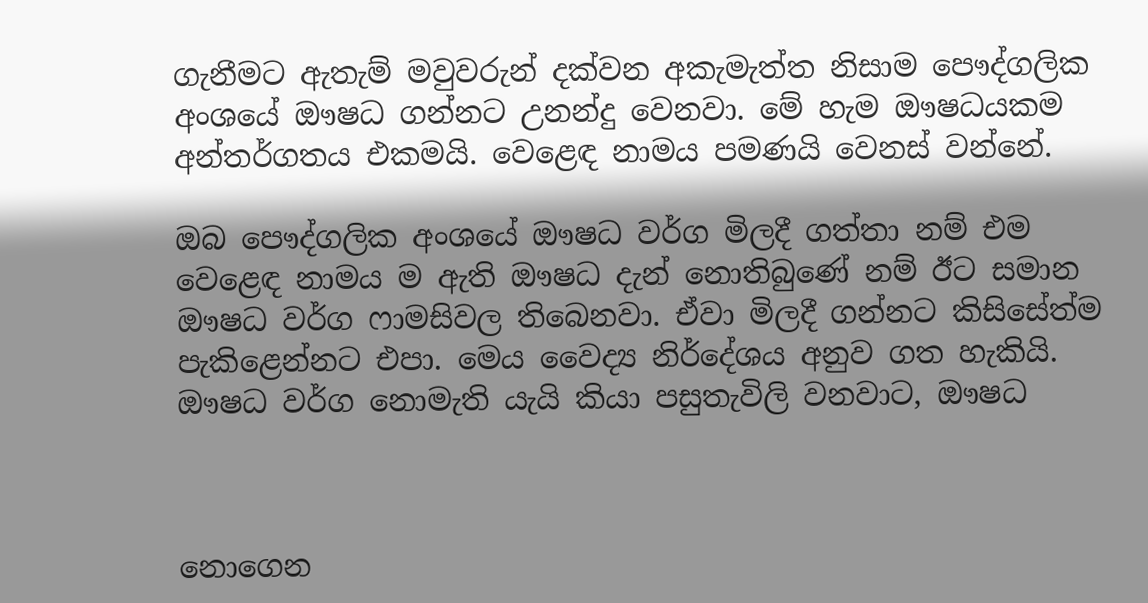ගැනීමට ඇතැම් මවුවරුන් දක්වන අකැමැත්ත නිසාම පෞද්ගලික අංශයේ ඖෂධ ගන්නට උනන්දු වෙනවා. මේ හැම ඖෂධයකම අන්තර්ගතය එකමයි. වෙළෙඳ නාමය පමණයි වෙනස් වන්නේ.

ඔබ පෞද්ගලික අංශයේ ඖෂධ වර්ග මිලදී ගත්තා නම් එම වෙළෙඳ නාමය ම ඇති ඖෂධ දැන් නොතිබුණේ නම් ඊට සමාන ඖෂධ වර්ග ෆාමසිවල තිබෙනවා. ඒවා මිලදී ගන්නට කිසිසේත්ම පැකිළෙන්නට එපා. මෙය වෛද්‍ය නිර්දේශය අනුව ගත හැකියි. ඖෂධ වර්ග නොමැති යැයි කියා පසුතැවිලි වනවාට, ඖෂධ



නොගෙන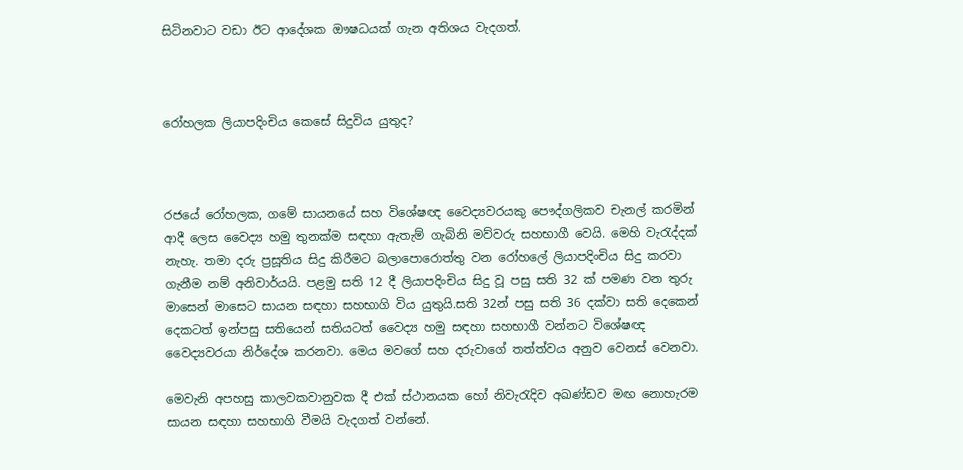සිටිනවාට වඩා ඊට ආදේශක ඖෂධයක් ගැන අතිශය වැදගත්.



රෝහලක ලියාපදිංචිය කෙසේ සිදුවිය යුතුද?



රජයේ රෝහලක, ගමේ සායනයේ සහ විශේෂඥ වෛද්‍යවරයකු පෞද්ගලිකව චැනල් කරමින් ආදී ලෙස වෛද්‍ය හමු තුනක්ම සඳහා ඇතැම් ගැබිනි මව්වරු සහභාගී වෙයි. මෙහි වැරැද්දක් නැහැ. තමා දරු ප්‍රසූතිය සිදු කිරීමට බලාපොරොත්තු වන රෝහලේ ලියාපදිංචිය සිදු කරවා ගැනීම නම් අනිවාර්යයි. පළමු සති 12 දී ලියාපදිංචිය සිදු වූ පසු සති 32 ක් පමණ වන තුරු මාසෙන් මාසෙට සායන සඳහා සහභාගි විය යුතුයි.සති 32න් පසු සති 36 දක්වා සති දෙකෙන් දෙකටත් ඉන්පසු සතියෙන් සතියටත් වෛද්‍ය හමු සඳහා සහභාගී වන්නට විශේෂඥ වෛද්‍යවරයා නිර්දේශ කරනවා. මෙය මවගේ සහ දරුවාගේ තත්ත්වය අනුව වෙනස් වෙනවා.

මෙවැනි අපහසු කාලවකවානුවක දී එක් ස්ථානයක හෝ නිවැරැදිව අඛණ්ඩව මඟ නොහැරම සායන සඳහා සහභාගි වීමයි වැදගත් වන්නේ.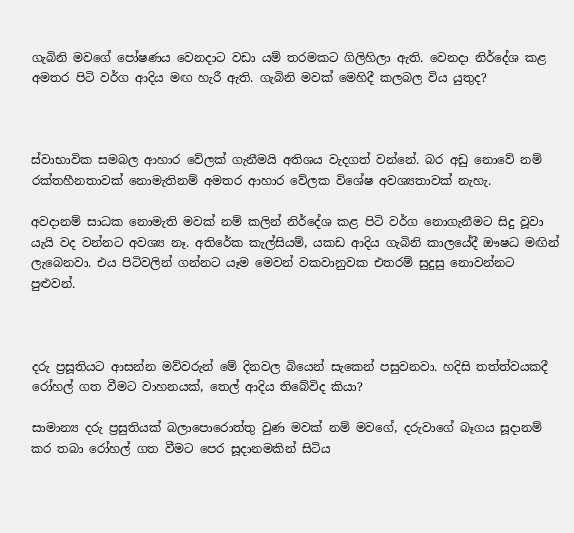ගැබිනි මවගේ පෝෂණය වෙනදාට වඩා යම් තරමකට ගිලිහිලා ඇති. වෙනදා නිර්දේශ කළ අමතර පිටි වර්ග ආදිය මඟ හැරී ඇති. ගැබිනි මවක් මෙහිදී කලබල විය යුතුද?



ස්වාභාවික සමබල ආහාර වේලක් ගැනීමයි අතිශය වැදගත් වන්නේ. බර අඩු නොවේ නම් රක්තහීනතාවක් නොමැතිනම් අමතර ආහාර වේලක විශේෂ අවශ්‍යතාවක් නැහැ.

අවදානම් සාධක නොමැති මවක් නම් කලින් නිර්දේශ කළ පිටි වර්ග නොගැනීමට සිදු වූවා යැයි වද වන්නට අවශ්‍ය නෑ. අතිරේක කැල්සියම්, යකඩ ආදිය ගැබිනි කාලයේදී ඖෂධ මඟින් ලැබෙනවා. එය පිටිවලින් ගන්නට යෑම මෙවන් වකවානුවක එතරම් සුදුසු නොවන්නට පුළුවන්.



දරු ප්‍රසූතියට ආසන්න මව්වරුන් මේ දිනවල බියෙන් සැකෙන් පසුවනවා. හදිසි තත්ත්වයකදී රෝහල් ගත වීමට වාහනයක්, තෙල් ආදිය තිබේවිද කියා?

සාමාන්‍ය දරු ප්‍රසුතියක් බලාපොරොත්තු වුණ මවක් නම් මවගේ, දරුවාගේ බෑගය සූදානම් කර තබා රෝහල් ගත වීමට පෙර සූදානමකින් සිටිය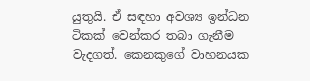යුතුයි. ඒ සඳහා අවශ්‍ය ඉන්ධන ටිකක් වෙන්කර තබා ගැනීම වැදගත්. කෙනකුගේ වාහනයක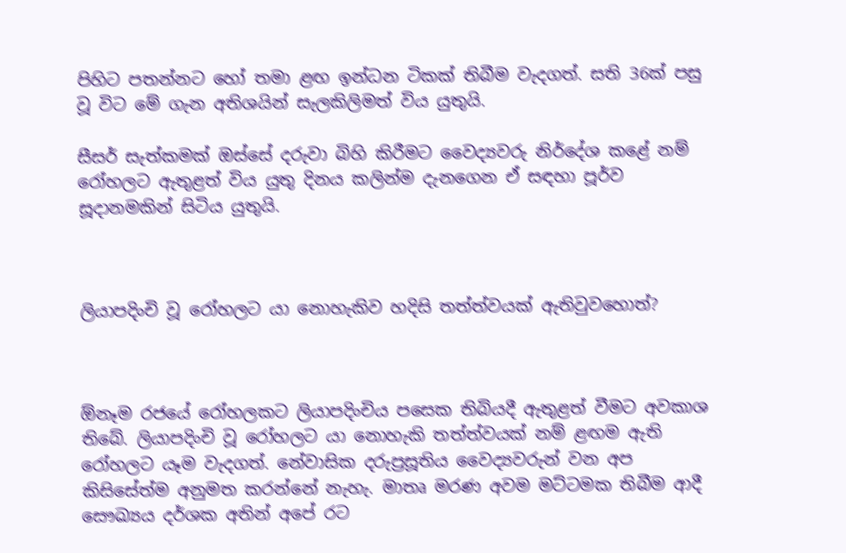පිහිට පතන්නට හෝ තමා ළඟ ඉන්ධන ටිකක් තිබීම වැදගත්. සති 36ක් පසු වූ විට මේ ගැන අතිශයින් සැලකිලිමත් විය යුතුයි.

සීසර් සැත්කමක් ඔස්සේ දරුවා බිහි කිරීමට වෛද්‍යවරු නිර්දේශ කළේ නම් රෝහලට ඇතුළත් විය යුතු දිනය කලින්ම දැනගෙන ඒ සඳහා පූර්ව සූදානමකින් සිටිය යුතුයි.



ලියාපදිංචි වූ රෝහලට යා නොහැකිව හදිසි තත්ත්වයක් ඇතිවුවහොත්?



ඕනෑම රජයේ රෝහලකට ලියාපදිංචිය පසෙක තිබියදී ඇතුළත් වීමට අවකාශ තිබේ. ලියාපදිංචි වූ රෝහලට යා නොහැකි තත්ත්වයක් නම් ළඟම ඇති රෝහලට යෑම වැදගත්. නේවාසික දරුප්‍රසූතිය වෛද්‍යවරුන් වන අප කිසිසේත්ම අනුමත කරන්නේ නැහැ. මාතෘ මරණ අවම මට්ටමක තිබීම ආදී සෞඛ්‍යය දර්ශක අතින් අපේ රට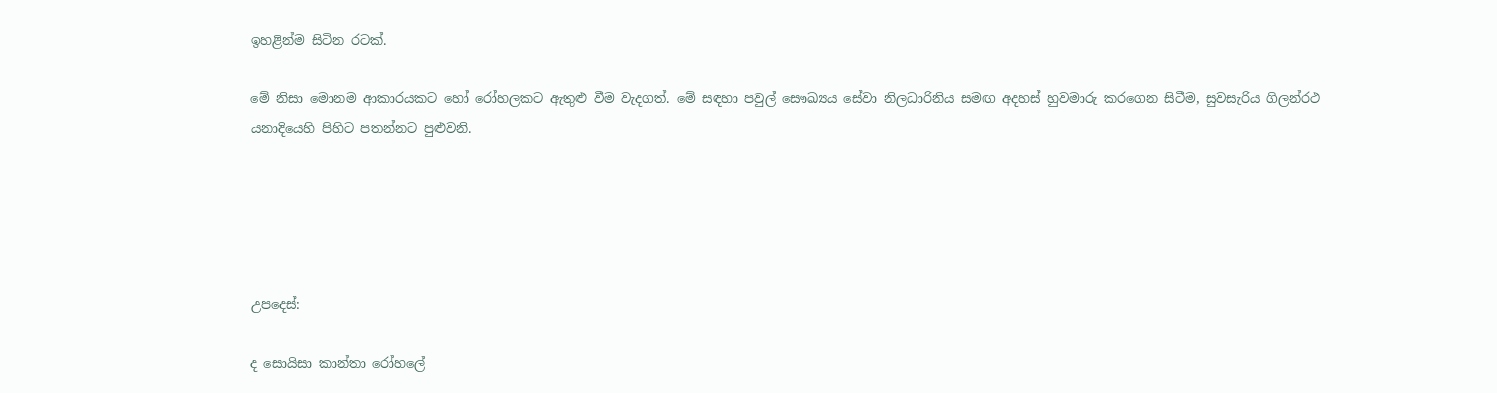ඉහළින්ම සිටින රටක්.

මේ නිසා මොනම ආකාරයකට හෝ රෝහලකට ඇතුළු වීම වැදගත්. මේ සඳහා පවුල් සෞඛ්‍යය සේවා නිලධාරිනිය සමඟ අදහස් හුවමාරු කරගෙන සිටීම, සුවසැරිය ගිලන්රථ යනාදියෙහි පිහිට පතන්නට පුළුවනි.





උපදෙස්:

ද සොයිසා කාන්තා රෝහලේ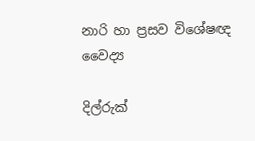නාරි හා ප්‍රසව විශේෂඥ වෛද්‍ය

දිල්රුක්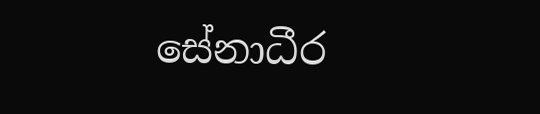සේනාධීර